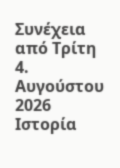Συνέχεια από Τρίτη 4. Αυγούστου 2026
Ιστορία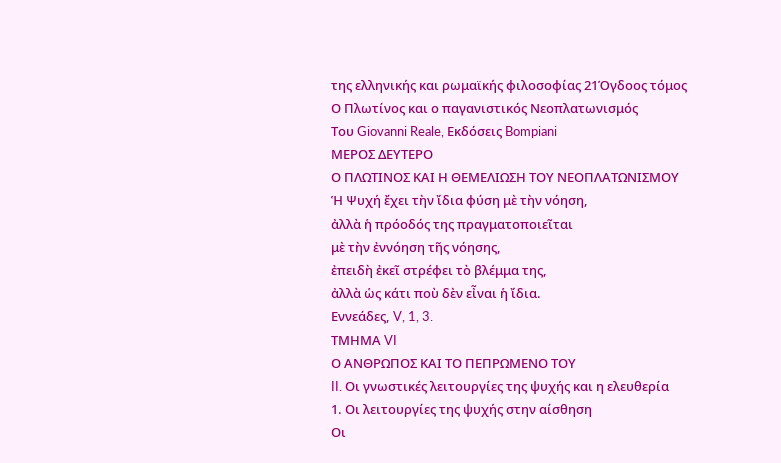της ελληνικής και ρωμαϊκής φιλοσοφίας 21Όγδοος τόμος
Ο Πλωτίνος και ο παγανιστικός Νεοπλατωνισμός
Του Giovanni Reale, Εκδόσεις Bompiani
ΜΕΡΟΣ ΔΕΥΤΕΡΟ
Ο ΠΛΩΤΙΝΟΣ ΚΑΙ Η ΘΕΜΕΛΙΩΣΗ ΤΟΥ ΝΕΟΠΛΑΤΩΝΙΣΜΟΥ
Ἡ Ψυχή ἔχει τὴν ἴδια φύση μὲ τὴν νόηση,
ἀλλὰ ἡ πρόοδός της πραγματοποιεῖται
μὲ τὴν ἐννόηση τῆς νόησης,
ἐπειδὴ ἐκεῖ στρέφει τὸ βλέμμα της,
ἀλλὰ ὡς κάτι ποὺ δὲν εἶναι ἡ ἴδια.
Εννεάδες, V, 1, 3.
ΤΜΗΜΑ VI
Ο ΑΝΘΡΩΠΟΣ ΚΑΙ ΤΟ ΠΕΠΡΩΜΕΝΟ ΤΟΥ
II. Οι γνωστικές λειτουργίες της ψυχής και η ελευθερία
1. Οι λειτουργίες της ψυχής στην αίσθηση
Οι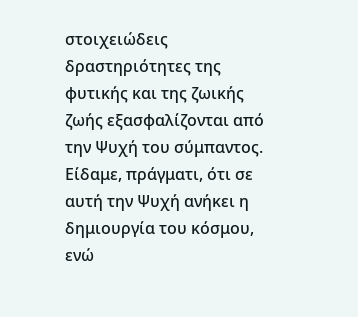στοιχειώδεις δραστηριότητες της φυτικής και της ζωικής ζωής εξασφαλίζονται από την Ψυχή του σύμπαντος. Είδαμε, πράγματι, ότι σε αυτή την Ψυχή ανήκει η δημιουργία του κόσμου, ενώ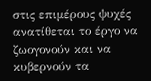στις επιμέρους ψυχές ανατίθεται το έργο να ζωογονούν και να κυβερνούν τα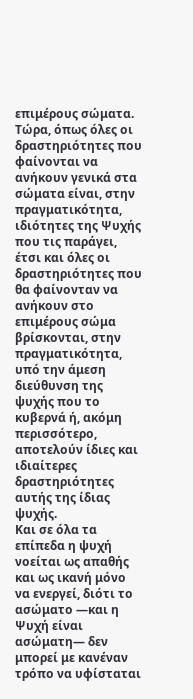επιμέρους σώματα.
Τώρα, όπως όλες οι δραστηριότητες που φαίνονται να ανήκουν γενικά στα σώματα είναι, στην πραγματικότητα, ιδιότητες της Ψυχής που τις παράγει, έτσι και όλες οι δραστηριότητες που θα φαίνονταν να ανήκουν στο επιμέρους σώμα βρίσκονται, στην πραγματικότητα, υπό την άμεση διεύθυνση της ψυχής που το κυβερνά ή, ακόμη περισσότερο, αποτελούν ίδιες και ιδιαίτερες δραστηριότητες αυτής της ίδιας ψυχής.
Και σε όλα τα επίπεδα η ψυχή νοείται ως απαθής και ως ικανή μόνο να ενεργεί, διότι το ασώματο —και η Ψυχή είναι ασώματη— δεν μπορεί με κανέναν τρόπο να υφίσταται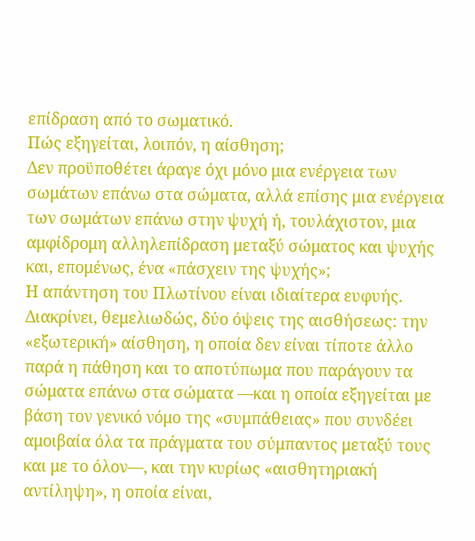επίδραση από το σωματικό.
Πώς εξηγείται, λοιπόν, η αίσθηση;
Δεν προϋποθέτει άραγε όχι μόνο μια ενέργεια των σωμάτων επάνω στα σώματα, αλλά επίσης μια ενέργεια των σωμάτων επάνω στην ψυχή ή, τουλάχιστον, μια αμφίδρομη αλληλεπίδραση μεταξύ σώματος και ψυχής και, επομένως, ένα «πάσχειν της ψυχής»;
Η απάντηση του Πλωτίνου είναι ιδιαίτερα ευφυής.
Διακρίνει, θεμελιωδώς, δύο όψεις της αισθήσεως: την «εξωτερική» αίσθηση, η οποία δεν είναι τίποτε άλλο παρά η πάθηση και το αποτύπωμα που παράγουν τα σώματα επάνω στα σώματα —και η οποία εξηγείται με βάση τον γενικό νόμο της «συμπάθειας» που συνδέει αμοιβαία όλα τα πράγματα του σύμπαντος μεταξύ τους και με το όλον—, και την κυρίως «αισθητηριακή αντίληψη», η οποία είναι,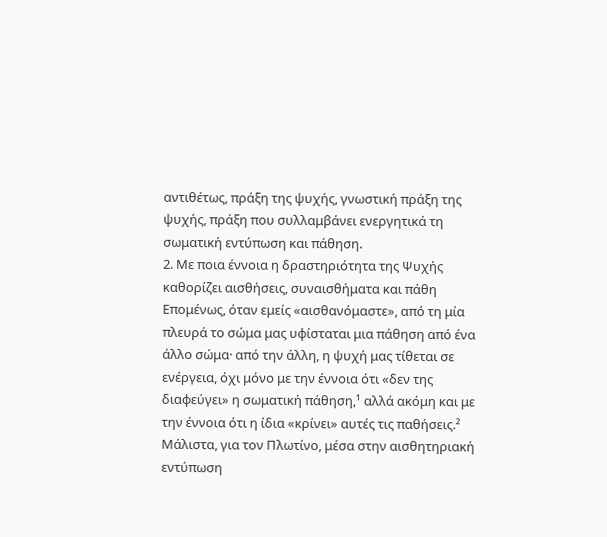αντιθέτως, πράξη της ψυχής, γνωστική πράξη της ψυχής, πράξη που συλλαμβάνει ενεργητικά τη σωματική εντύπωση και πάθηση.
2. Με ποια έννοια η δραστηριότητα της Ψυχής καθορίζει αισθήσεις, συναισθήματα και πάθη
Επομένως, όταν εμείς «αισθανόμαστε», από τη μία πλευρά το σώμα μας υφίσταται μια πάθηση από ένα άλλο σώμα· από την άλλη, η ψυχή μας τίθεται σε ενέργεια, όχι μόνο με την έννοια ότι «δεν της διαφεύγει» η σωματική πάθηση,¹ αλλά ακόμη και με την έννοια ότι η ίδια «κρίνει» αυτές τις παθήσεις.²
Μάλιστα, για τον Πλωτίνο, μέσα στην αισθητηριακή εντύπωση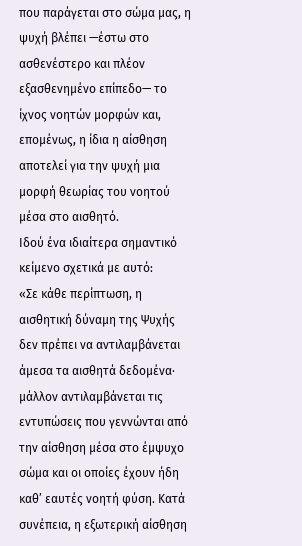που παράγεται στο σώμα μας, η ψυχή βλέπει —έστω στο ασθενέστερο και πλέον εξασθενημένο επίπεδο— το ίχνος νοητών μορφών και, επομένως, η ίδια η αίσθηση αποτελεί για την ψυχή μια μορφή θεωρίας του νοητού μέσα στο αισθητό.
Ιδού ένα ιδιαίτερα σημαντικό κείμενο σχετικά με αυτό:
«Σε κάθε περίπτωση, η αισθητική δύναμη της Ψυχής δεν πρέπει να αντιλαμβάνεται άμεσα τα αισθητά δεδομένα· μάλλον αντιλαμβάνεται τις εντυπώσεις που γεννώνται από την αίσθηση μέσα στο έμψυχο σώμα και οι οποίες έχουν ήδη καθ’ εαυτές νοητή φύση. Κατά συνέπεια, η εξωτερική αίσθηση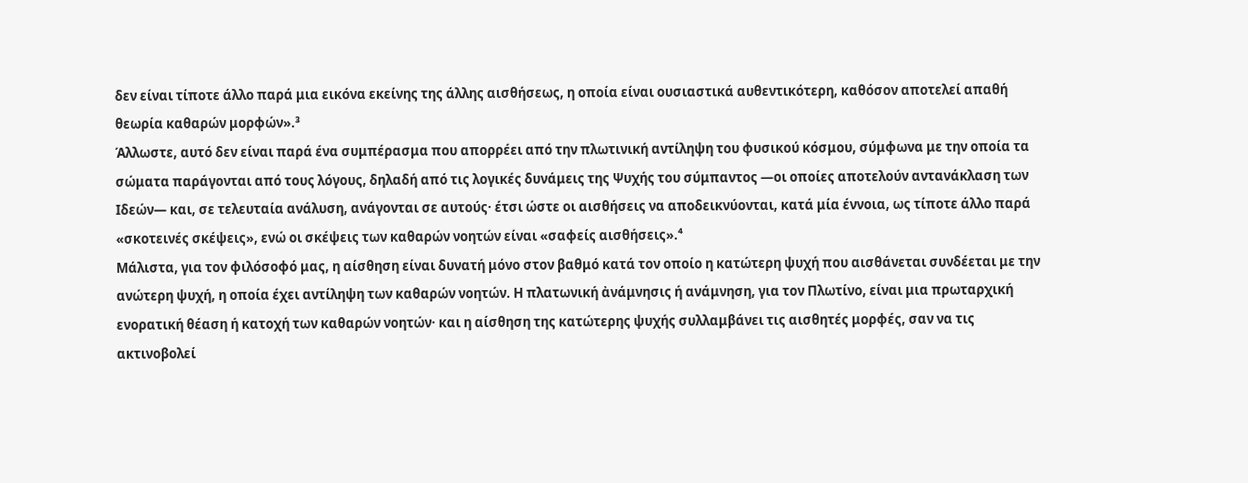δεν είναι τίποτε άλλο παρά μια εικόνα εκείνης της άλλης αισθήσεως, η οποία είναι ουσιαστικά αυθεντικότερη, καθόσον αποτελεί απαθή θεωρία καθαρών μορφών».³
Άλλωστε, αυτό δεν είναι παρά ένα συμπέρασμα που απορρέει από την πλωτινική αντίληψη του φυσικού κόσμου, σύμφωνα με την οποία τα σώματα παράγονται από τους λόγους, δηλαδή από τις λογικές δυνάμεις της Ψυχής του σύμπαντος —οι οποίες αποτελούν αντανάκλαση των Ιδεών— και, σε τελευταία ανάλυση, ανάγονται σε αυτούς· έτσι ώστε οι αισθήσεις να αποδεικνύονται, κατά μία έννοια, ως τίποτε άλλο παρά «σκοτεινές σκέψεις», ενώ οι σκέψεις των καθαρών νοητών είναι «σαφείς αισθήσεις».⁴
Μάλιστα, για τον φιλόσοφό μας, η αίσθηση είναι δυνατή μόνο στον βαθμό κατά τον οποίο η κατώτερη ψυχή που αισθάνεται συνδέεται με την ανώτερη ψυχή, η οποία έχει αντίληψη των καθαρών νοητών. Η πλατωνική ἀνάμνησις ή ανάμνηση, για τον Πλωτίνο, είναι μια πρωταρχική ενορατική θέαση ή κατοχή των καθαρών νοητών· και η αίσθηση της κατώτερης ψυχής συλλαμβάνει τις αισθητές μορφές, σαν να τις ακτινοβολεί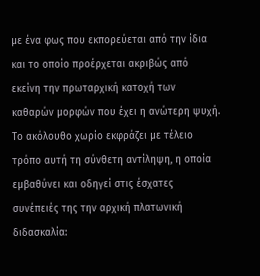με ένα φως που εκπορεύεται από την ίδια και το οποίο προέρχεται ακριβώς από εκείνη την πρωταρχική κατοχή των καθαρών μορφών που έχει η ανώτερη ψυχή.
Το ακόλουθο χωρίο εκφράζει με τέλειο τρόπο αυτή τη σύνθετη αντίληψη, η οποία εμβαθύνει και οδηγεί στις έσχατες συνέπειές της την αρχική πλατωνική διδασκαλία: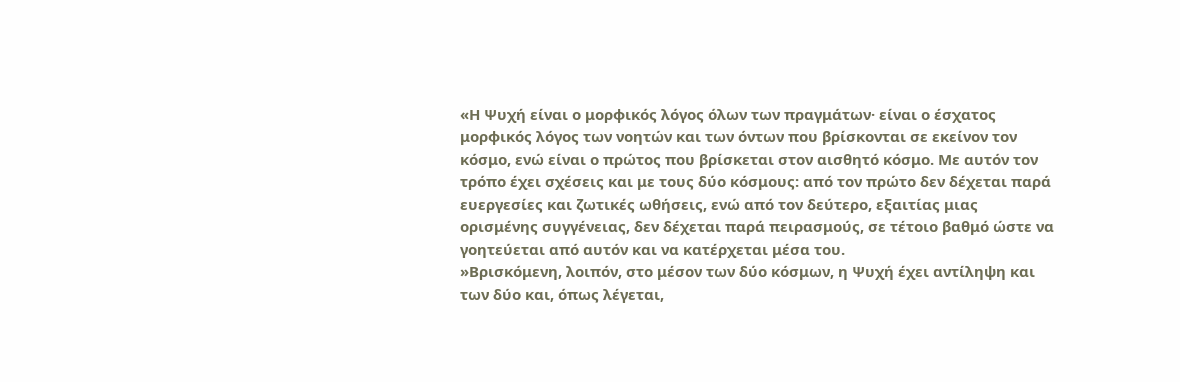«Η Ψυχή είναι ο μορφικός λόγος όλων των πραγμάτων· είναι ο έσχατος μορφικός λόγος των νοητών και των όντων που βρίσκονται σε εκείνον τον κόσμο, ενώ είναι ο πρώτος που βρίσκεται στον αισθητό κόσμο. Με αυτόν τον τρόπο έχει σχέσεις και με τους δύο κόσμους: από τον πρώτο δεν δέχεται παρά ευεργεσίες και ζωτικές ωθήσεις, ενώ από τον δεύτερο, εξαιτίας μιας ορισμένης συγγένειας, δεν δέχεται παρά πειρασμούς, σε τέτοιο βαθμό ώστε να γοητεύεται από αυτόν και να κατέρχεται μέσα του.
»Βρισκόμενη, λοιπόν, στο μέσον των δύο κόσμων, η Ψυχή έχει αντίληψη και των δύο και, όπως λέγεται,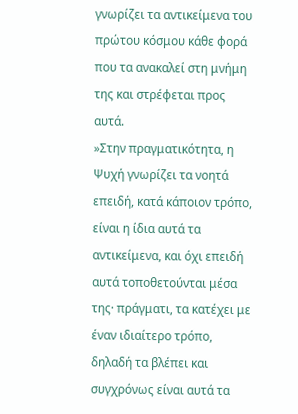γνωρίζει τα αντικείμενα του πρώτου κόσμου κάθε φορά που τα ανακαλεί στη μνήμη της και στρέφεται προς αυτά.
»Στην πραγματικότητα, η Ψυχή γνωρίζει τα νοητά επειδή, κατά κάποιον τρόπο, είναι η ίδια αυτά τα αντικείμενα, και όχι επειδή αυτά τοποθετούνται μέσα της· πράγματι, τα κατέχει με έναν ιδιαίτερο τρόπο, δηλαδή τα βλέπει και συγχρόνως είναι αυτά τα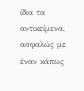ίδια τα αντικείμενα, ασφαλώς με έναν κάπως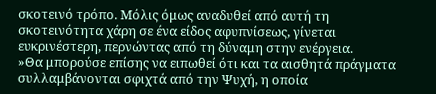σκοτεινό τρόπο. Μόλις όμως αναδυθεί από αυτή τη σκοτεινότητα χάρη σε ένα είδος αφυπνίσεως, γίνεται ευκρινέστερη, περνώντας από τη δύναμη στην ενέργεια.
»Θα μπορούσε επίσης να ειπωθεί ότι και τα αισθητά πράγματα συλλαμβάνονται σφιχτά από την Ψυχή, η οποία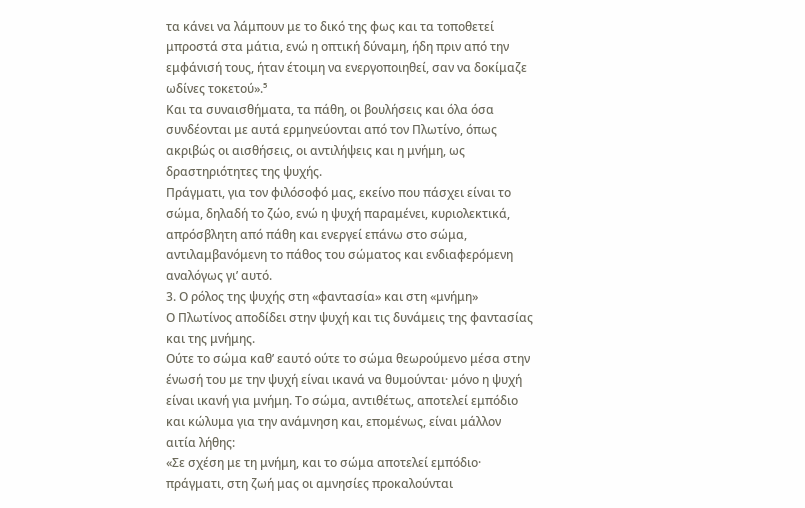τα κάνει να λάμπουν με το δικό της φως και τα τοποθετεί μπροστά στα μάτια, ενώ η οπτική δύναμη, ήδη πριν από την εμφάνισή τους, ήταν έτοιμη να ενεργοποιηθεί, σαν να δοκίμαζε ωδίνες τοκετού».⁵
Και τα συναισθήματα, τα πάθη, οι βουλήσεις και όλα όσα συνδέονται με αυτά ερμηνεύονται από τον Πλωτίνο, όπως ακριβώς οι αισθήσεις, οι αντιλήψεις και η μνήμη, ως δραστηριότητες της ψυχής.
Πράγματι, για τον φιλόσοφό μας, εκείνο που πάσχει είναι το σώμα, δηλαδή το ζώο, ενώ η ψυχή παραμένει, κυριολεκτικά, απρόσβλητη από πάθη και ενεργεί επάνω στο σώμα, αντιλαμβανόμενη το πάθος του σώματος και ενδιαφερόμενη αναλόγως γι’ αυτό.
3. Ο ρόλος της ψυχής στη «φαντασία» και στη «μνήμη»
Ο Πλωτίνος αποδίδει στην ψυχή και τις δυνάμεις της φαντασίας και της μνήμης.
Ούτε το σώμα καθ’ εαυτό ούτε το σώμα θεωρούμενο μέσα στην ένωσή του με την ψυχή είναι ικανά να θυμούνται· μόνο η ψυχή είναι ικανή για μνήμη. Το σώμα, αντιθέτως, αποτελεί εμπόδιο και κώλυμα για την ανάμνηση και, επομένως, είναι μάλλον αιτία λήθης:
«Σε σχέση με τη μνήμη, και το σώμα αποτελεί εμπόδιο· πράγματι, στη ζωή μας οι αμνησίες προκαλούνται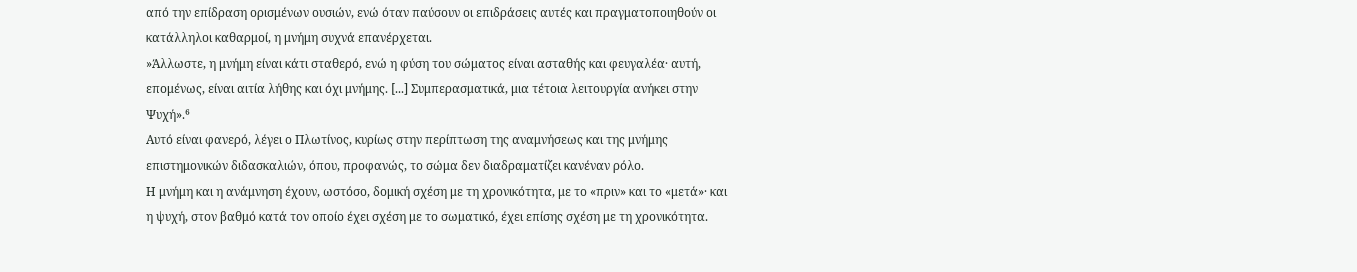από την επίδραση ορισμένων ουσιών, ενώ όταν παύσουν οι επιδράσεις αυτές και πραγματοποιηθούν οι κατάλληλοι καθαρμοί, η μνήμη συχνά επανέρχεται.
»Άλλωστε, η μνήμη είναι κάτι σταθερό, ενώ η φύση του σώματος είναι ασταθής και φευγαλέα· αυτή, επομένως, είναι αιτία λήθης και όχι μνήμης. [...] Συμπερασματικά, μια τέτοια λειτουργία ανήκει στην Ψυχή».⁶
Αυτό είναι φανερό, λέγει ο Πλωτίνος, κυρίως στην περίπτωση της αναμνήσεως και της μνήμης επιστημονικών διδασκαλιών, όπου, προφανώς, το σώμα δεν διαδραματίζει κανέναν ρόλο.
Η μνήμη και η ανάμνηση έχουν, ωστόσο, δομική σχέση με τη χρονικότητα, με το «πριν» και το «μετά»· και η ψυχή, στον βαθμό κατά τον οποίο έχει σχέση με το σωματικό, έχει επίσης σχέση με τη χρονικότητα.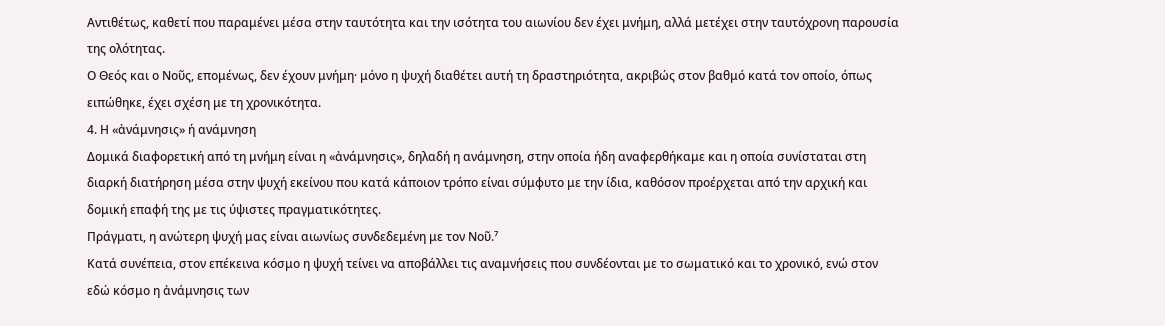Αντιθέτως, καθετί που παραμένει μέσα στην ταυτότητα και την ισότητα του αιωνίου δεν έχει μνήμη, αλλά μετέχει στην ταυτόχρονη παρουσία της ολότητας.
Ο Θεός και ο Νοῦς, επομένως, δεν έχουν μνήμη· μόνο η ψυχή διαθέτει αυτή τη δραστηριότητα, ακριβώς στον βαθμό κατά τον οποίο, όπως ειπώθηκε, έχει σχέση με τη χρονικότητα.
4. Η «ἀνάμνησις» ή ανάμνηση
Δομικά διαφορετική από τη μνήμη είναι η «ἀνάμνησις», δηλαδή η ανάμνηση, στην οποία ήδη αναφερθήκαμε και η οποία συνίσταται στη διαρκή διατήρηση μέσα στην ψυχή εκείνου που κατά κάποιον τρόπο είναι σύμφυτο με την ίδια, καθόσον προέρχεται από την αρχική και δομική επαφή της με τις ύψιστες πραγματικότητες.
Πράγματι, η ανώτερη ψυχή μας είναι αιωνίως συνδεδεμένη με τον Νοῦ.⁷
Κατά συνέπεια, στον επέκεινα κόσμο η ψυχή τείνει να αποβάλλει τις αναμνήσεις που συνδέονται με το σωματικό και το χρονικό, ενώ στον εδώ κόσμο η ἀνάμνησις των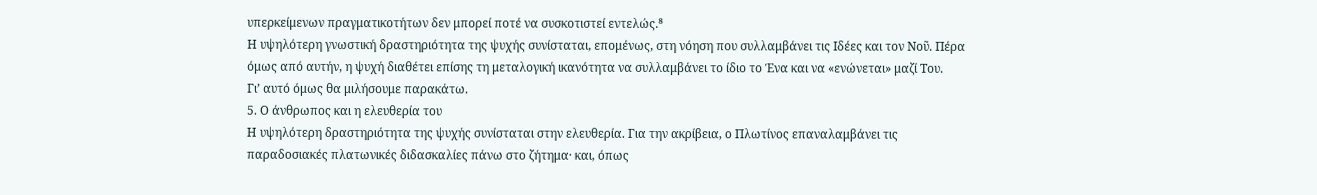υπερκείμενων πραγματικοτήτων δεν μπορεί ποτέ να συσκοτιστεί εντελώς.⁸
Η υψηλότερη γνωστική δραστηριότητα της ψυχής συνίσταται, επομένως, στη νόηση που συλλαμβάνει τις Ιδέες και τον Νοῦ. Πέρα όμως από αυτήν, η ψυχή διαθέτει επίσης τη μεταλογική ικανότητα να συλλαμβάνει το ίδιο το Ένα και να «ενώνεται» μαζί Του.
Γι’ αυτό όμως θα μιλήσουμε παρακάτω.
5. Ο άνθρωπος και η ελευθερία του
Η υψηλότερη δραστηριότητα της ψυχής συνίσταται στην ελευθερία. Για την ακρίβεια, ο Πλωτίνος επαναλαμβάνει τις παραδοσιακές πλατωνικές διδασκαλίες πάνω στο ζήτημα· και, όπως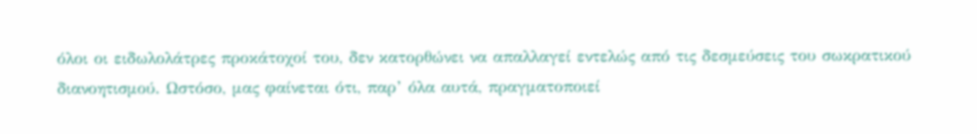όλοι οι ειδωλολάτρες προκάτοχοί του, δεν κατορθώνει να απαλλαγεί εντελώς από τις δεσμεύσεις του σωκρατικού διανοητισμού. Ωστόσο, μας φαίνεται ότι, παρ’ όλα αυτά, πραγματοποιεί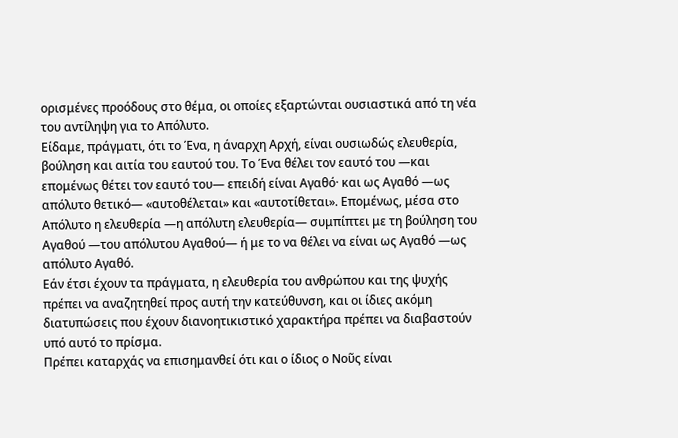ορισμένες προόδους στο θέμα, οι οποίες εξαρτώνται ουσιαστικά από τη νέα του αντίληψη για το Απόλυτο.
Είδαμε, πράγματι, ότι το Ένα, η άναρχη Αρχή, είναι ουσιωδώς ελευθερία, βούληση και αιτία του εαυτού του. Το Ένα θέλει τον εαυτό του —και επομένως θέτει τον εαυτό του— επειδή είναι Αγαθό· και ως Αγαθό —ως απόλυτο θετικό— «αυτοθέλεται» και «αυτοτίθεται». Επομένως, μέσα στο Απόλυτο η ελευθερία —η απόλυτη ελευθερία— συμπίπτει με τη βούληση του Αγαθού —του απόλυτου Αγαθού— ή με το να θέλει να είναι ως Αγαθό —ως απόλυτο Αγαθό.
Εάν έτσι έχουν τα πράγματα, η ελευθερία του ανθρώπου και της ψυχής πρέπει να αναζητηθεί προς αυτή την κατεύθυνση, και οι ίδιες ακόμη διατυπώσεις που έχουν διανοητικιστικό χαρακτήρα πρέπει να διαβαστούν υπό αυτό το πρίσμα.
Πρέπει καταρχάς να επισημανθεί ότι και ο ίδιος ο Νοῦς είναι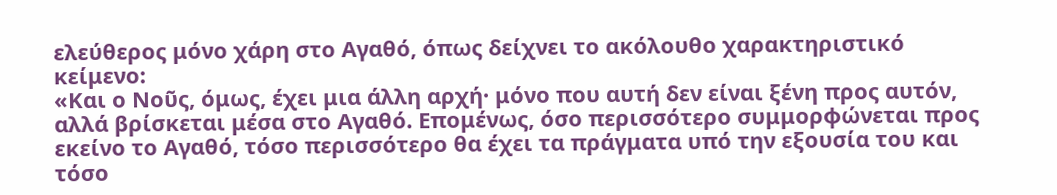ελεύθερος μόνο χάρη στο Αγαθό, όπως δείχνει το ακόλουθο χαρακτηριστικό κείμενο:
«Και ο Νοῦς, όμως, έχει μια άλλη αρχή· μόνο που αυτή δεν είναι ξένη προς αυτόν, αλλά βρίσκεται μέσα στο Αγαθό. Επομένως, όσο περισσότερο συμμορφώνεται προς εκείνο το Αγαθό, τόσο περισσότερο θα έχει τα πράγματα υπό την εξουσία του και τόσο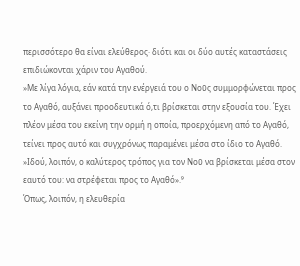περισσότερο θα είναι ελεύθερος· διότι και οι δύο αυτές καταστάσεις επιδιώκονται χάριν του Αγαθού.
»Με λίγα λόγια, εάν κατά την ενέργειά του ο Νοῦς συμμορφώνεται προς το Αγαθό, αυξάνει προοδευτικά ό,τι βρίσκεται στην εξουσία του. Έχει πλέον μέσα του εκείνη την ορμή η οποία, προερχόμενη από το Αγαθό, τείνει προς αυτό και συγχρόνως παραμένει μέσα στο ίδιο το Αγαθό.
»Ιδού, λοιπόν, ο καλύτερος τρόπος για τον Νοῦ να βρίσκεται μέσα στον εαυτό του: να στρέφεται προς το Αγαθό».⁹
Όπως, λοιπόν, η ελευθερία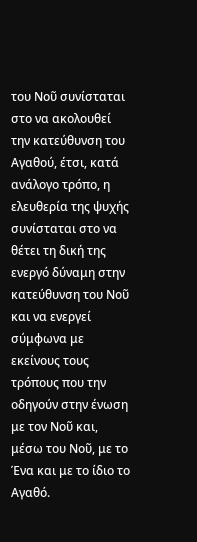του Νοῦ συνίσταται στο να ακολουθεί την κατεύθυνση του Αγαθού, έτσι, κατά ανάλογο τρόπο, η ελευθερία της ψυχής συνίσταται στο να θέτει τη δική της ενεργό δύναμη στην κατεύθυνση του Νοῦ και να ενεργεί σύμφωνα με εκείνους τους τρόπους που την οδηγούν στην ένωση με τον Νοῦ και, μέσω του Νοῦ, με το Ένα και με το ίδιο το Αγαθό.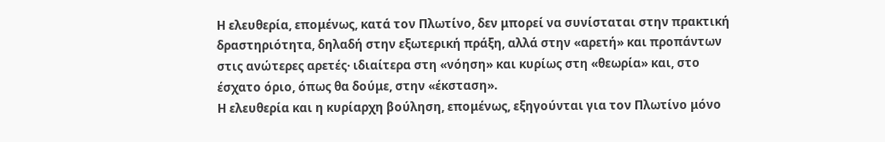Η ελευθερία, επομένως, κατά τον Πλωτίνο, δεν μπορεί να συνίσταται στην πρακτική δραστηριότητα, δηλαδή στην εξωτερική πράξη, αλλά στην «αρετή» και προπάντων στις ανώτερες αρετές· ιδιαίτερα στη «νόηση» και κυρίως στη «θεωρία» και, στο έσχατο όριο, όπως θα δούμε, στην «έκσταση».
Η ελευθερία και η κυρίαρχη βούληση, επομένως, εξηγούνται για τον Πλωτίνο μόνο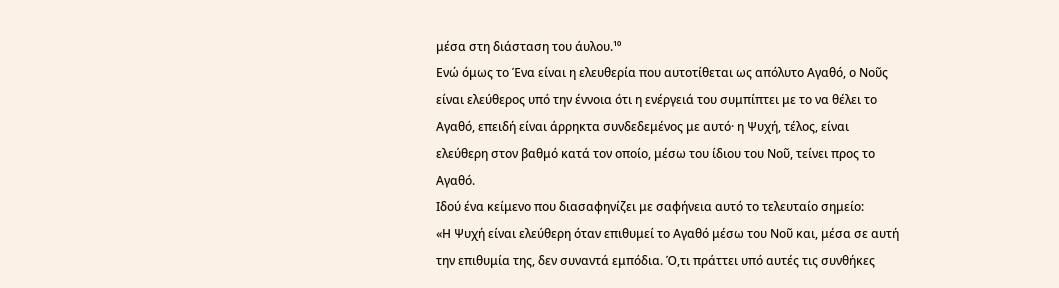μέσα στη διάσταση του άυλου.¹⁰
Ενώ όμως το Ένα είναι η ελευθερία που αυτοτίθεται ως απόλυτο Αγαθό, ο Νοῦς είναι ελεύθερος υπό την έννοια ότι η ενέργειά του συμπίπτει με το να θέλει το Αγαθό, επειδή είναι άρρηκτα συνδεδεμένος με αυτό· η Ψυχή, τέλος, είναι ελεύθερη στον βαθμό κατά τον οποίο, μέσω του ίδιου του Νοῦ, τείνει προς το Αγαθό.
Ιδού ένα κείμενο που διασαφηνίζει με σαφήνεια αυτό το τελευταίο σημείο:
«Η Ψυχή είναι ελεύθερη όταν επιθυμεί το Αγαθό μέσω του Νοῦ και, μέσα σε αυτή την επιθυμία της, δεν συναντά εμπόδια. Ό,τι πράττει υπό αυτές τις συνθήκες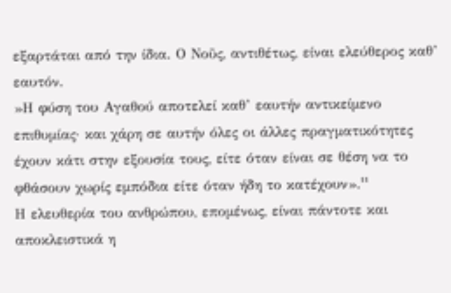εξαρτάται από την ίδια. Ο Νοῦς, αντιθέτως, είναι ελεύθερος καθ’ εαυτόν.
»Η φύση του Αγαθού αποτελεί καθ’ εαυτήν αντικείμενο επιθυμίας· και χάρη σε αυτήν όλες οι άλλες πραγματικότητες έχουν κάτι στην εξουσία τους, είτε όταν είναι σε θέση να το φθάσουν χωρίς εμπόδια είτε όταν ήδη το κατέχουν».¹¹
Η ελευθερία του ανθρώπου, επομένως, είναι πάντοτε και αποκλειστικά η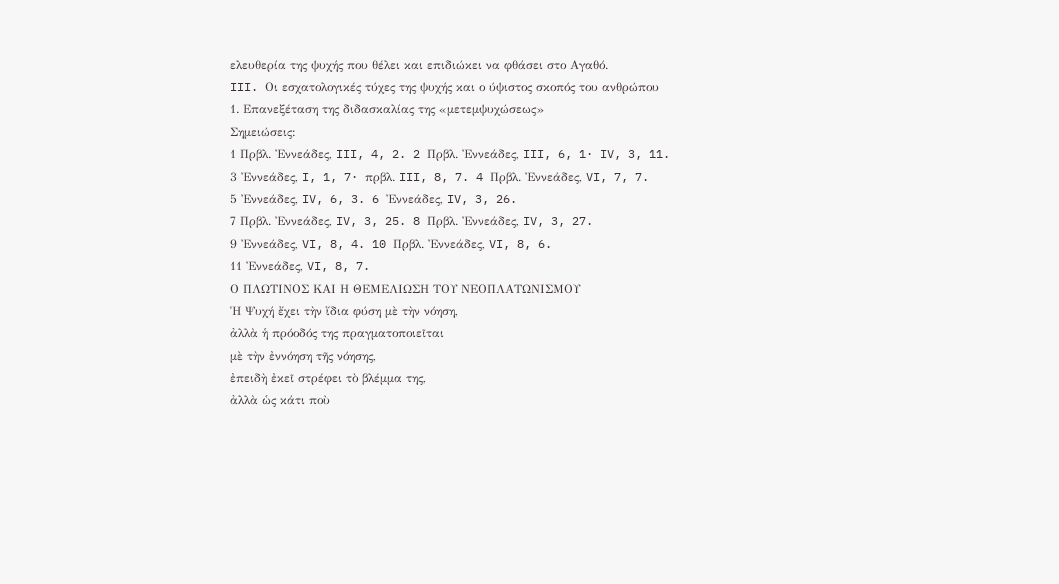ελευθερία της ψυχής που θέλει και επιδιώκει να φθάσει στο Αγαθό.
III. Οι εσχατολογικές τύχες της ψυχής και ο ύψιστος σκοπός του ανθρώπου
1. Επανεξέταση της διδασκαλίας της «μετεμψυχώσεως»
Σημειώσεις:
1 Πρβλ. Ἐννεάδες, III, 4, 2. 2 Πρβλ. Ἐννεάδες, III, 6, 1· IV, 3, 11.
3 Ἐννεάδες, I, 1, 7· πρβλ. III, 8, 7. 4 Πρβλ. Ἐννεάδες, VI, 7, 7.
5 Ἐννεάδες, IV, 6, 3. 6 Ἐννεάδες, IV, 3, 26.
7 Πρβλ. Ἐννεάδες, IV, 3, 25. 8 Πρβλ. Ἐννεάδες, IV, 3, 27.
9 Ἐννεάδες, VI, 8, 4. 10 Πρβλ. Ἐννεάδες, VI, 8, 6.
11 Ἐννεάδες, VI, 8, 7.
Ο ΠΛΩΤΙΝΟΣ ΚΑΙ Η ΘΕΜΕΛΙΩΣΗ ΤΟΥ ΝΕΟΠΛΑΤΩΝΙΣΜΟΥ
Ἡ Ψυχή ἔχει τὴν ἴδια φύση μὲ τὴν νόηση,
ἀλλὰ ἡ πρόοδός της πραγματοποιεῖται
μὲ τὴν ἐννόηση τῆς νόησης,
ἐπειδὴ ἐκεῖ στρέφει τὸ βλέμμα της,
ἀλλὰ ὡς κάτι ποὺ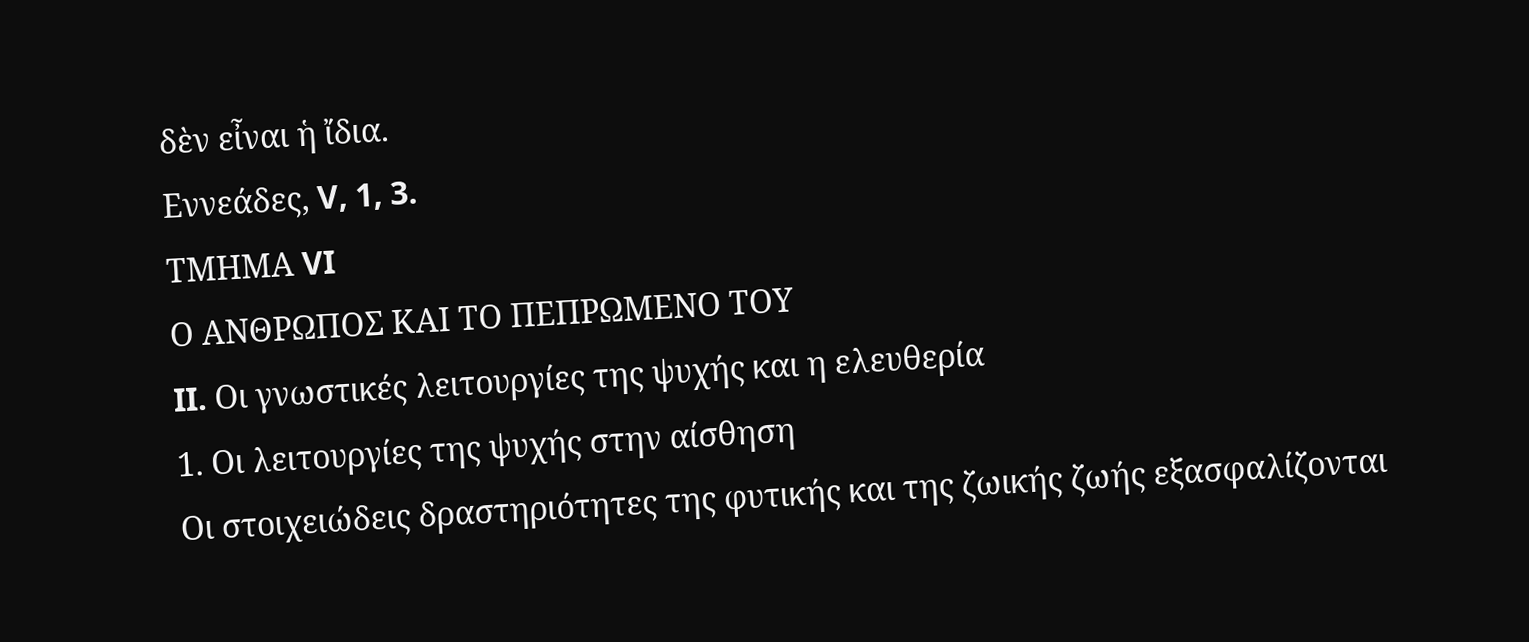δὲν εἶναι ἡ ἴδια.
Εννεάδες, V, 1, 3.
ΤΜΗΜΑ VI
Ο ΑΝΘΡΩΠΟΣ ΚΑΙ ΤΟ ΠΕΠΡΩΜΕΝΟ ΤΟΥ
II. Οι γνωστικές λειτουργίες της ψυχής και η ελευθερία
1. Οι λειτουργίες της ψυχής στην αίσθηση
Οι στοιχειώδεις δραστηριότητες της φυτικής και της ζωικής ζωής εξασφαλίζονται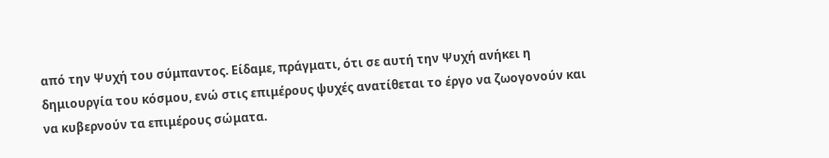από την Ψυχή του σύμπαντος. Είδαμε, πράγματι, ότι σε αυτή την Ψυχή ανήκει η δημιουργία του κόσμου, ενώ στις επιμέρους ψυχές ανατίθεται το έργο να ζωογονούν και να κυβερνούν τα επιμέρους σώματα.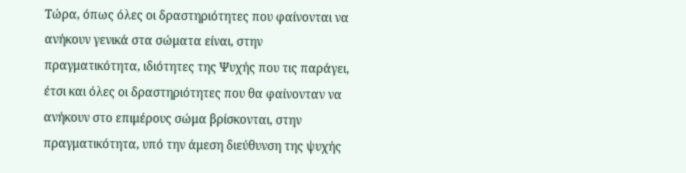Τώρα, όπως όλες οι δραστηριότητες που φαίνονται να ανήκουν γενικά στα σώματα είναι, στην πραγματικότητα, ιδιότητες της Ψυχής που τις παράγει, έτσι και όλες οι δραστηριότητες που θα φαίνονταν να ανήκουν στο επιμέρους σώμα βρίσκονται, στην πραγματικότητα, υπό την άμεση διεύθυνση της ψυχής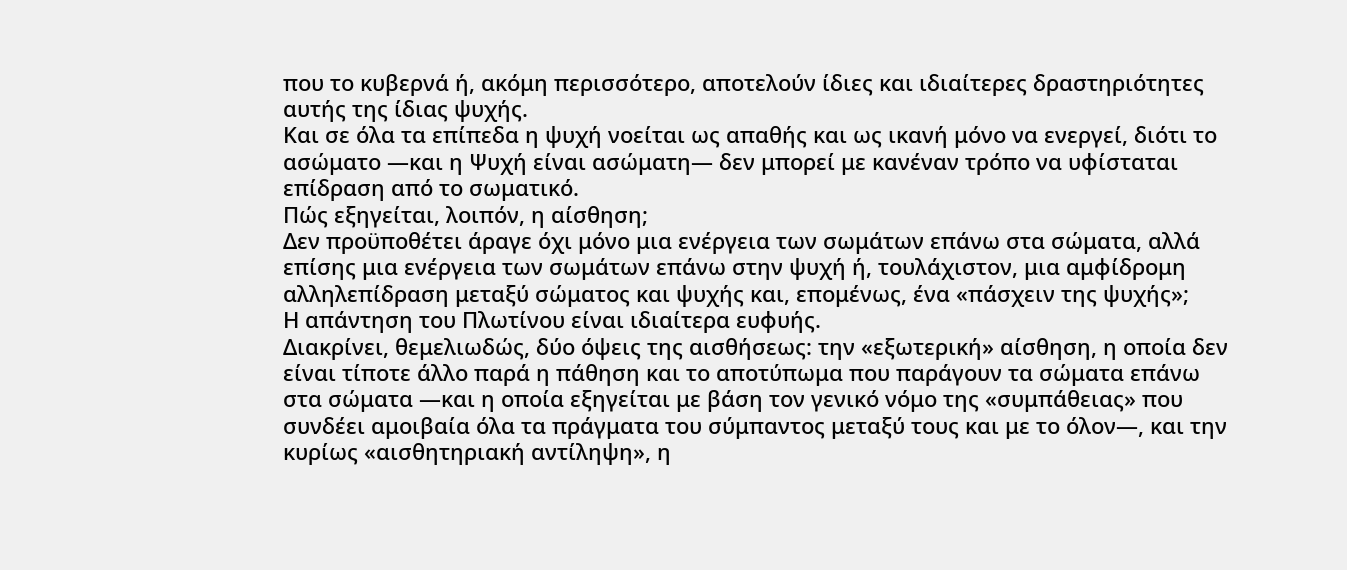που το κυβερνά ή, ακόμη περισσότερο, αποτελούν ίδιες και ιδιαίτερες δραστηριότητες αυτής της ίδιας ψυχής.
Και σε όλα τα επίπεδα η ψυχή νοείται ως απαθής και ως ικανή μόνο να ενεργεί, διότι το ασώματο —και η Ψυχή είναι ασώματη— δεν μπορεί με κανέναν τρόπο να υφίσταται επίδραση από το σωματικό.
Πώς εξηγείται, λοιπόν, η αίσθηση;
Δεν προϋποθέτει άραγε όχι μόνο μια ενέργεια των σωμάτων επάνω στα σώματα, αλλά επίσης μια ενέργεια των σωμάτων επάνω στην ψυχή ή, τουλάχιστον, μια αμφίδρομη αλληλεπίδραση μεταξύ σώματος και ψυχής και, επομένως, ένα «πάσχειν της ψυχής»;
Η απάντηση του Πλωτίνου είναι ιδιαίτερα ευφυής.
Διακρίνει, θεμελιωδώς, δύο όψεις της αισθήσεως: την «εξωτερική» αίσθηση, η οποία δεν είναι τίποτε άλλο παρά η πάθηση και το αποτύπωμα που παράγουν τα σώματα επάνω στα σώματα —και η οποία εξηγείται με βάση τον γενικό νόμο της «συμπάθειας» που συνδέει αμοιβαία όλα τα πράγματα του σύμπαντος μεταξύ τους και με το όλον—, και την κυρίως «αισθητηριακή αντίληψη», η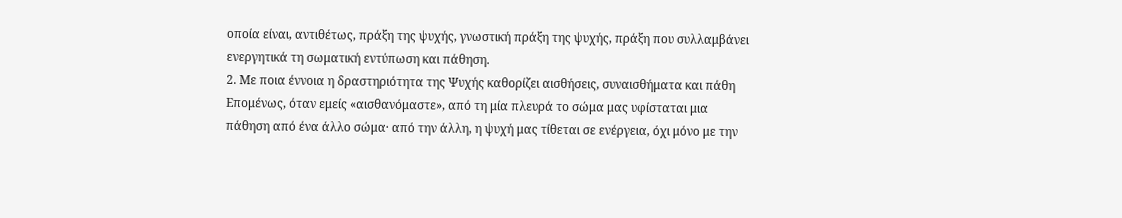οποία είναι, αντιθέτως, πράξη της ψυχής, γνωστική πράξη της ψυχής, πράξη που συλλαμβάνει ενεργητικά τη σωματική εντύπωση και πάθηση.
2. Με ποια έννοια η δραστηριότητα της Ψυχής καθορίζει αισθήσεις, συναισθήματα και πάθη
Επομένως, όταν εμείς «αισθανόμαστε», από τη μία πλευρά το σώμα μας υφίσταται μια πάθηση από ένα άλλο σώμα· από την άλλη, η ψυχή μας τίθεται σε ενέργεια, όχι μόνο με την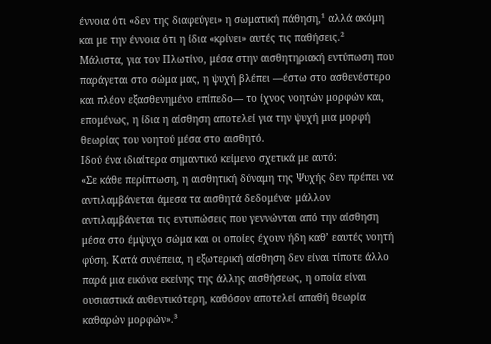έννοια ότι «δεν της διαφεύγει» η σωματική πάθηση,¹ αλλά ακόμη και με την έννοια ότι η ίδια «κρίνει» αυτές τις παθήσεις.²
Μάλιστα, για τον Πλωτίνο, μέσα στην αισθητηριακή εντύπωση που παράγεται στο σώμα μας, η ψυχή βλέπει —έστω στο ασθενέστερο και πλέον εξασθενημένο επίπεδο— το ίχνος νοητών μορφών και, επομένως, η ίδια η αίσθηση αποτελεί για την ψυχή μια μορφή θεωρίας του νοητού μέσα στο αισθητό.
Ιδού ένα ιδιαίτερα σημαντικό κείμενο σχετικά με αυτό:
«Σε κάθε περίπτωση, η αισθητική δύναμη της Ψυχής δεν πρέπει να αντιλαμβάνεται άμεσα τα αισθητά δεδομένα· μάλλον αντιλαμβάνεται τις εντυπώσεις που γεννώνται από την αίσθηση μέσα στο έμψυχο σώμα και οι οποίες έχουν ήδη καθ’ εαυτές νοητή φύση. Κατά συνέπεια, η εξωτερική αίσθηση δεν είναι τίποτε άλλο παρά μια εικόνα εκείνης της άλλης αισθήσεως, η οποία είναι ουσιαστικά αυθεντικότερη, καθόσον αποτελεί απαθή θεωρία καθαρών μορφών».³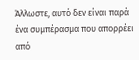Άλλωστε, αυτό δεν είναι παρά ένα συμπέρασμα που απορρέει από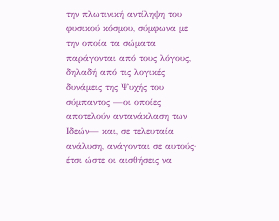την πλωτινική αντίληψη του φυσικού κόσμου, σύμφωνα με την οποία τα σώματα παράγονται από τους λόγους, δηλαδή από τις λογικές δυνάμεις της Ψυχής του σύμπαντος —οι οποίες αποτελούν αντανάκλαση των Ιδεών— και, σε τελευταία ανάλυση, ανάγονται σε αυτούς· έτσι ώστε οι αισθήσεις να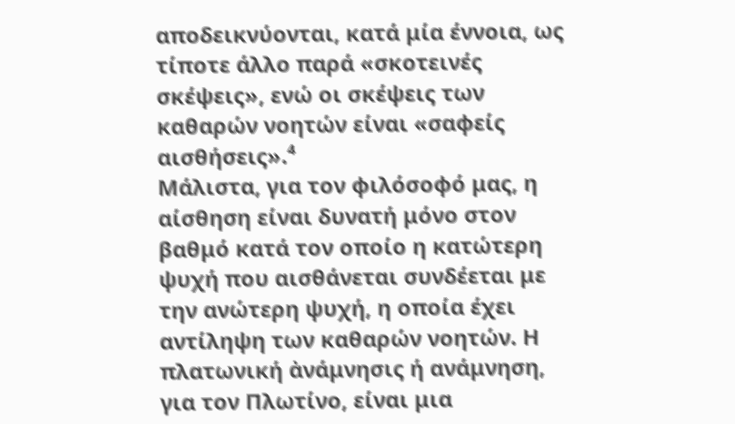αποδεικνύονται, κατά μία έννοια, ως τίποτε άλλο παρά «σκοτεινές σκέψεις», ενώ οι σκέψεις των καθαρών νοητών είναι «σαφείς αισθήσεις».⁴
Μάλιστα, για τον φιλόσοφό μας, η αίσθηση είναι δυνατή μόνο στον βαθμό κατά τον οποίο η κατώτερη ψυχή που αισθάνεται συνδέεται με την ανώτερη ψυχή, η οποία έχει αντίληψη των καθαρών νοητών. Η πλατωνική ἀνάμνησις ή ανάμνηση, για τον Πλωτίνο, είναι μια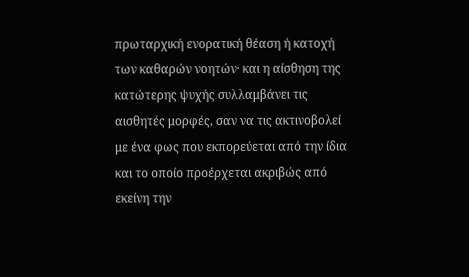πρωταρχική ενορατική θέαση ή κατοχή των καθαρών νοητών· και η αίσθηση της κατώτερης ψυχής συλλαμβάνει τις αισθητές μορφές, σαν να τις ακτινοβολεί με ένα φως που εκπορεύεται από την ίδια και το οποίο προέρχεται ακριβώς από εκείνη την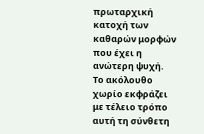πρωταρχική κατοχή των καθαρών μορφών που έχει η ανώτερη ψυχή.
Το ακόλουθο χωρίο εκφράζει με τέλειο τρόπο αυτή τη σύνθετη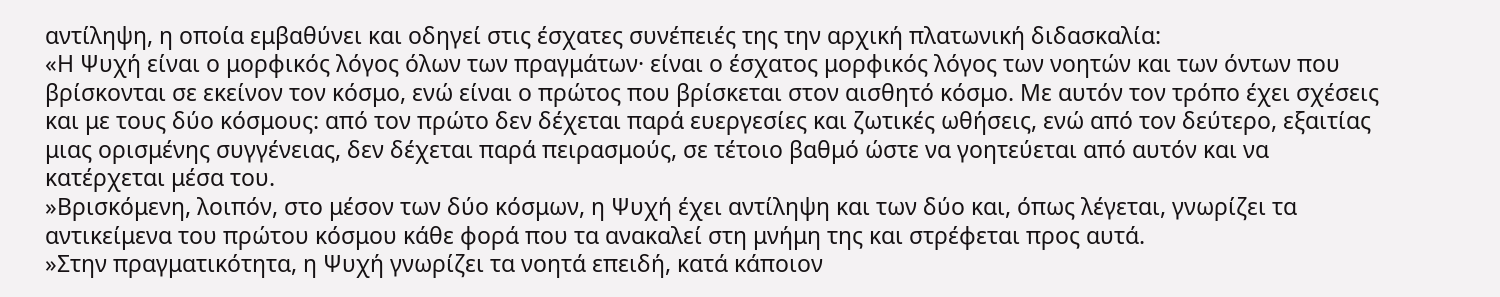αντίληψη, η οποία εμβαθύνει και οδηγεί στις έσχατες συνέπειές της την αρχική πλατωνική διδασκαλία:
«Η Ψυχή είναι ο μορφικός λόγος όλων των πραγμάτων· είναι ο έσχατος μορφικός λόγος των νοητών και των όντων που βρίσκονται σε εκείνον τον κόσμο, ενώ είναι ο πρώτος που βρίσκεται στον αισθητό κόσμο. Με αυτόν τον τρόπο έχει σχέσεις και με τους δύο κόσμους: από τον πρώτο δεν δέχεται παρά ευεργεσίες και ζωτικές ωθήσεις, ενώ από τον δεύτερο, εξαιτίας μιας ορισμένης συγγένειας, δεν δέχεται παρά πειρασμούς, σε τέτοιο βαθμό ώστε να γοητεύεται από αυτόν και να κατέρχεται μέσα του.
»Βρισκόμενη, λοιπόν, στο μέσον των δύο κόσμων, η Ψυχή έχει αντίληψη και των δύο και, όπως λέγεται, γνωρίζει τα αντικείμενα του πρώτου κόσμου κάθε φορά που τα ανακαλεί στη μνήμη της και στρέφεται προς αυτά.
»Στην πραγματικότητα, η Ψυχή γνωρίζει τα νοητά επειδή, κατά κάποιον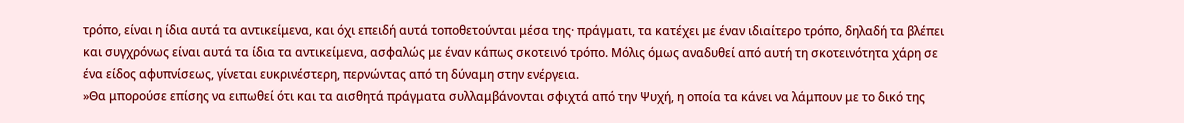τρόπο, είναι η ίδια αυτά τα αντικείμενα, και όχι επειδή αυτά τοποθετούνται μέσα της· πράγματι, τα κατέχει με έναν ιδιαίτερο τρόπο, δηλαδή τα βλέπει και συγχρόνως είναι αυτά τα ίδια τα αντικείμενα, ασφαλώς με έναν κάπως σκοτεινό τρόπο. Μόλις όμως αναδυθεί από αυτή τη σκοτεινότητα χάρη σε ένα είδος αφυπνίσεως, γίνεται ευκρινέστερη, περνώντας από τη δύναμη στην ενέργεια.
»Θα μπορούσε επίσης να ειπωθεί ότι και τα αισθητά πράγματα συλλαμβάνονται σφιχτά από την Ψυχή, η οποία τα κάνει να λάμπουν με το δικό της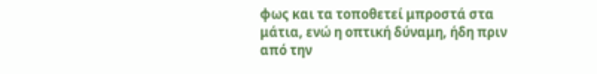φως και τα τοποθετεί μπροστά στα μάτια, ενώ η οπτική δύναμη, ήδη πριν από την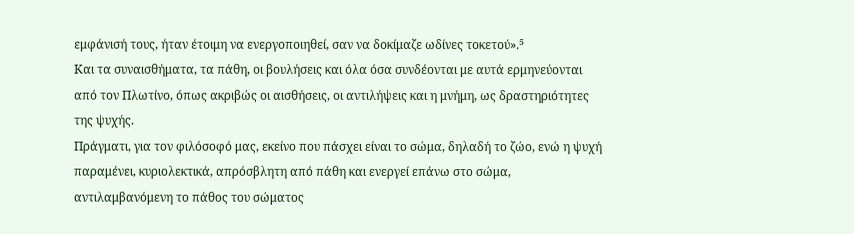εμφάνισή τους, ήταν έτοιμη να ενεργοποιηθεί, σαν να δοκίμαζε ωδίνες τοκετού».⁵
Και τα συναισθήματα, τα πάθη, οι βουλήσεις και όλα όσα συνδέονται με αυτά ερμηνεύονται από τον Πλωτίνο, όπως ακριβώς οι αισθήσεις, οι αντιλήψεις και η μνήμη, ως δραστηριότητες της ψυχής.
Πράγματι, για τον φιλόσοφό μας, εκείνο που πάσχει είναι το σώμα, δηλαδή το ζώο, ενώ η ψυχή παραμένει, κυριολεκτικά, απρόσβλητη από πάθη και ενεργεί επάνω στο σώμα, αντιλαμβανόμενη το πάθος του σώματος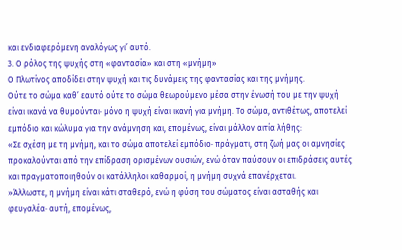και ενδιαφερόμενη αναλόγως γι’ αυτό.
3. Ο ρόλος της ψυχής στη «φαντασία» και στη «μνήμη»
Ο Πλωτίνος αποδίδει στην ψυχή και τις δυνάμεις της φαντασίας και της μνήμης.
Ούτε το σώμα καθ’ εαυτό ούτε το σώμα θεωρούμενο μέσα στην ένωσή του με την ψυχή είναι ικανά να θυμούνται· μόνο η ψυχή είναι ικανή για μνήμη. Το σώμα, αντιθέτως, αποτελεί εμπόδιο και κώλυμα για την ανάμνηση και, επομένως, είναι μάλλον αιτία λήθης:
«Σε σχέση με τη μνήμη, και το σώμα αποτελεί εμπόδιο· πράγματι, στη ζωή μας οι αμνησίες προκαλούνται από την επίδραση ορισμένων ουσιών, ενώ όταν παύσουν οι επιδράσεις αυτές και πραγματοποιηθούν οι κατάλληλοι καθαρμοί, η μνήμη συχνά επανέρχεται.
»Άλλωστε, η μνήμη είναι κάτι σταθερό, ενώ η φύση του σώματος είναι ασταθής και φευγαλέα· αυτή, επομένως,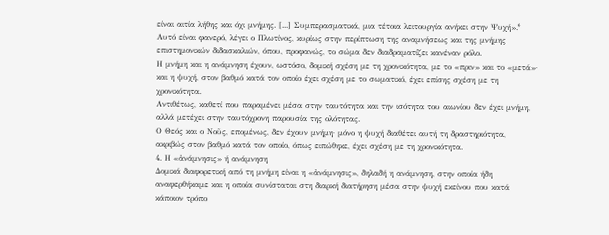είναι αιτία λήθης και όχι μνήμης. [...] Συμπερασματικά, μια τέτοια λειτουργία ανήκει στην Ψυχή».⁶
Αυτό είναι φανερό, λέγει ο Πλωτίνος, κυρίως στην περίπτωση της αναμνήσεως και της μνήμης επιστημονικών διδασκαλιών, όπου, προφανώς, το σώμα δεν διαδραματίζει κανέναν ρόλο.
Η μνήμη και η ανάμνηση έχουν, ωστόσο, δομική σχέση με τη χρονικότητα, με το «πριν» και το «μετά»· και η ψυχή, στον βαθμό κατά τον οποίο έχει σχέση με το σωματικό, έχει επίσης σχέση με τη χρονικότητα.
Αντιθέτως, καθετί που παραμένει μέσα στην ταυτότητα και την ισότητα του αιωνίου δεν έχει μνήμη, αλλά μετέχει στην ταυτόχρονη παρουσία της ολότητας.
Ο Θεός και ο Νοῦς, επομένως, δεν έχουν μνήμη· μόνο η ψυχή διαθέτει αυτή τη δραστηριότητα, ακριβώς στον βαθμό κατά τον οποίο, όπως ειπώθηκε, έχει σχέση με τη χρονικότητα.
4. Η «ἀνάμνησις» ή ανάμνηση
Δομικά διαφορετική από τη μνήμη είναι η «ἀνάμνησις», δηλαδή η ανάμνηση, στην οποία ήδη αναφερθήκαμε και η οποία συνίσταται στη διαρκή διατήρηση μέσα στην ψυχή εκείνου που κατά κάποιον τρόπο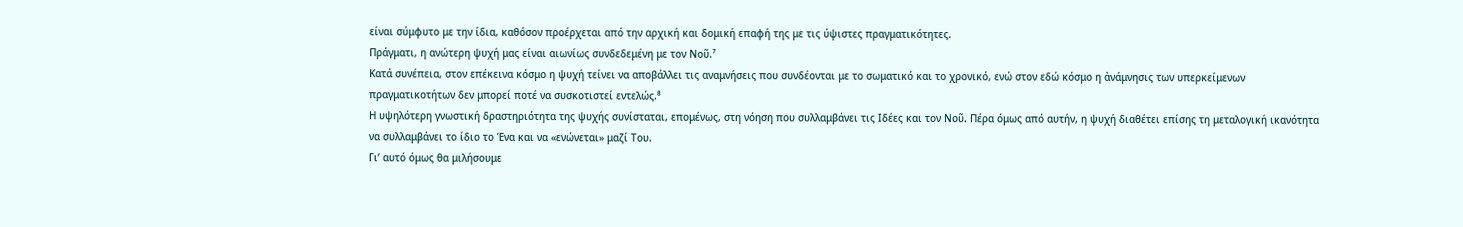είναι σύμφυτο με την ίδια, καθόσον προέρχεται από την αρχική και δομική επαφή της με τις ύψιστες πραγματικότητες.
Πράγματι, η ανώτερη ψυχή μας είναι αιωνίως συνδεδεμένη με τον Νοῦ.⁷
Κατά συνέπεια, στον επέκεινα κόσμο η ψυχή τείνει να αποβάλλει τις αναμνήσεις που συνδέονται με το σωματικό και το χρονικό, ενώ στον εδώ κόσμο η ἀνάμνησις των υπερκείμενων πραγματικοτήτων δεν μπορεί ποτέ να συσκοτιστεί εντελώς.⁸
Η υψηλότερη γνωστική δραστηριότητα της ψυχής συνίσταται, επομένως, στη νόηση που συλλαμβάνει τις Ιδέες και τον Νοῦ. Πέρα όμως από αυτήν, η ψυχή διαθέτει επίσης τη μεταλογική ικανότητα να συλλαμβάνει το ίδιο το Ένα και να «ενώνεται» μαζί Του.
Γι’ αυτό όμως θα μιλήσουμε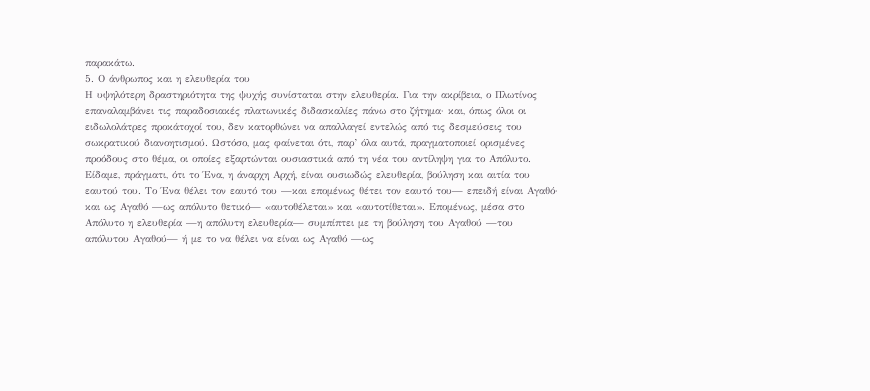παρακάτω.
5. Ο άνθρωπος και η ελευθερία του
Η υψηλότερη δραστηριότητα της ψυχής συνίσταται στην ελευθερία. Για την ακρίβεια, ο Πλωτίνος επαναλαμβάνει τις παραδοσιακές πλατωνικές διδασκαλίες πάνω στο ζήτημα· και, όπως όλοι οι ειδωλολάτρες προκάτοχοί του, δεν κατορθώνει να απαλλαγεί εντελώς από τις δεσμεύσεις του σωκρατικού διανοητισμού. Ωστόσο, μας φαίνεται ότι, παρ’ όλα αυτά, πραγματοποιεί ορισμένες προόδους στο θέμα, οι οποίες εξαρτώνται ουσιαστικά από τη νέα του αντίληψη για το Απόλυτο.
Είδαμε, πράγματι, ότι το Ένα, η άναρχη Αρχή, είναι ουσιωδώς ελευθερία, βούληση και αιτία του εαυτού του. Το Ένα θέλει τον εαυτό του —και επομένως θέτει τον εαυτό του— επειδή είναι Αγαθό· και ως Αγαθό —ως απόλυτο θετικό— «αυτοθέλεται» και «αυτοτίθεται». Επομένως, μέσα στο Απόλυτο η ελευθερία —η απόλυτη ελευθερία— συμπίπτει με τη βούληση του Αγαθού —του απόλυτου Αγαθού— ή με το να θέλει να είναι ως Αγαθό —ως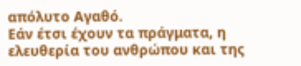απόλυτο Αγαθό.
Εάν έτσι έχουν τα πράγματα, η ελευθερία του ανθρώπου και της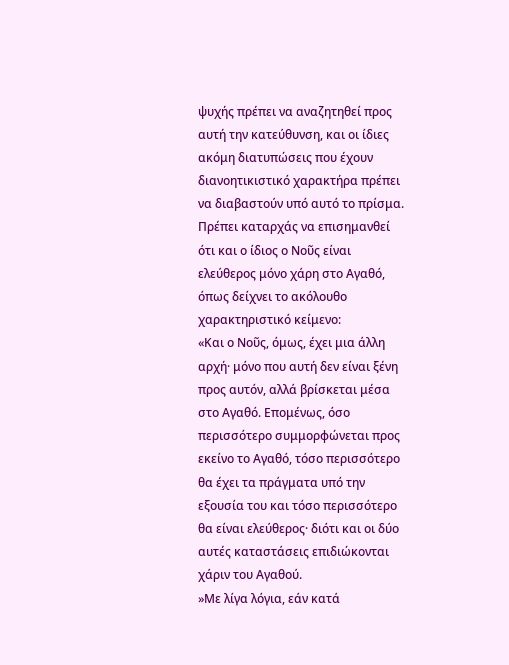ψυχής πρέπει να αναζητηθεί προς αυτή την κατεύθυνση, και οι ίδιες ακόμη διατυπώσεις που έχουν διανοητικιστικό χαρακτήρα πρέπει να διαβαστούν υπό αυτό το πρίσμα.
Πρέπει καταρχάς να επισημανθεί ότι και ο ίδιος ο Νοῦς είναι ελεύθερος μόνο χάρη στο Αγαθό, όπως δείχνει το ακόλουθο χαρακτηριστικό κείμενο:
«Και ο Νοῦς, όμως, έχει μια άλλη αρχή· μόνο που αυτή δεν είναι ξένη προς αυτόν, αλλά βρίσκεται μέσα στο Αγαθό. Επομένως, όσο περισσότερο συμμορφώνεται προς εκείνο το Αγαθό, τόσο περισσότερο θα έχει τα πράγματα υπό την εξουσία του και τόσο περισσότερο θα είναι ελεύθερος· διότι και οι δύο αυτές καταστάσεις επιδιώκονται χάριν του Αγαθού.
»Με λίγα λόγια, εάν κατά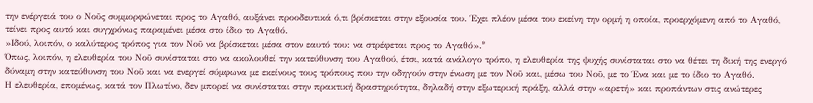την ενέργειά του ο Νοῦς συμμορφώνεται προς το Αγαθό, αυξάνει προοδευτικά ό,τι βρίσκεται στην εξουσία του. Έχει πλέον μέσα του εκείνη την ορμή η οποία, προερχόμενη από το Αγαθό, τείνει προς αυτό και συγχρόνως παραμένει μέσα στο ίδιο το Αγαθό.
»Ιδού, λοιπόν, ο καλύτερος τρόπος για τον Νοῦ να βρίσκεται μέσα στον εαυτό του: να στρέφεται προς το Αγαθό».⁹
Όπως, λοιπόν, η ελευθερία του Νοῦ συνίσταται στο να ακολουθεί την κατεύθυνση του Αγαθού, έτσι, κατά ανάλογο τρόπο, η ελευθερία της ψυχής συνίσταται στο να θέτει τη δική της ενεργό δύναμη στην κατεύθυνση του Νοῦ και να ενεργεί σύμφωνα με εκείνους τους τρόπους που την οδηγούν στην ένωση με τον Νοῦ και, μέσω του Νοῦ, με το Ένα και με το ίδιο το Αγαθό.
Η ελευθερία, επομένως, κατά τον Πλωτίνο, δεν μπορεί να συνίσταται στην πρακτική δραστηριότητα, δηλαδή στην εξωτερική πράξη, αλλά στην «αρετή» και προπάντων στις ανώτερες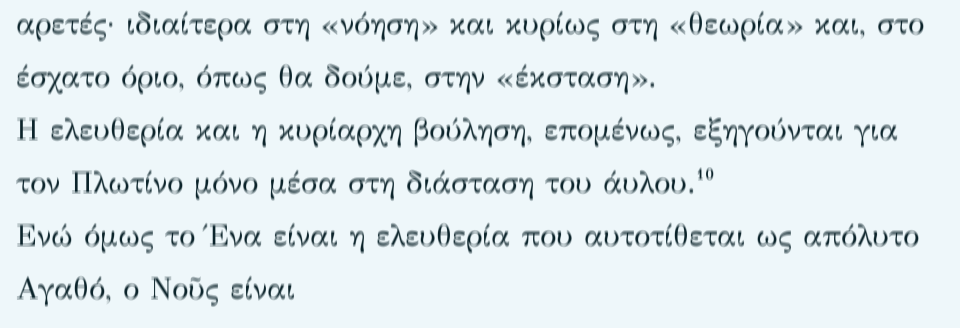αρετές· ιδιαίτερα στη «νόηση» και κυρίως στη «θεωρία» και, στο έσχατο όριο, όπως θα δούμε, στην «έκσταση».
Η ελευθερία και η κυρίαρχη βούληση, επομένως, εξηγούνται για τον Πλωτίνο μόνο μέσα στη διάσταση του άυλου.¹⁰
Ενώ όμως το Ένα είναι η ελευθερία που αυτοτίθεται ως απόλυτο Αγαθό, ο Νοῦς είναι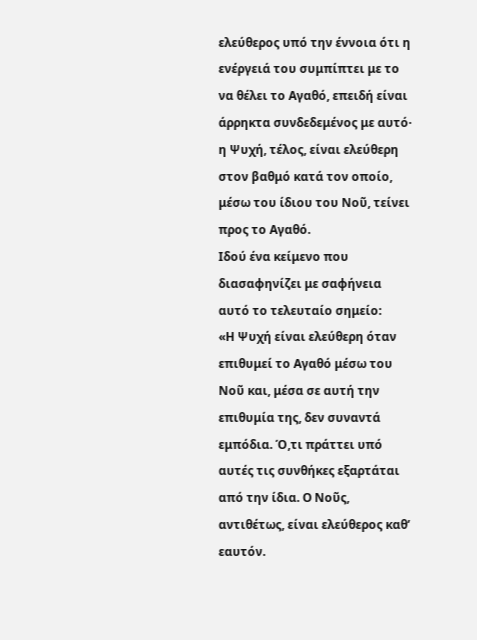ελεύθερος υπό την έννοια ότι η ενέργειά του συμπίπτει με το να θέλει το Αγαθό, επειδή είναι άρρηκτα συνδεδεμένος με αυτό· η Ψυχή, τέλος, είναι ελεύθερη στον βαθμό κατά τον οποίο, μέσω του ίδιου του Νοῦ, τείνει προς το Αγαθό.
Ιδού ένα κείμενο που διασαφηνίζει με σαφήνεια αυτό το τελευταίο σημείο:
«Η Ψυχή είναι ελεύθερη όταν επιθυμεί το Αγαθό μέσω του Νοῦ και, μέσα σε αυτή την επιθυμία της, δεν συναντά εμπόδια. Ό,τι πράττει υπό αυτές τις συνθήκες εξαρτάται από την ίδια. Ο Νοῦς, αντιθέτως, είναι ελεύθερος καθ’ εαυτόν.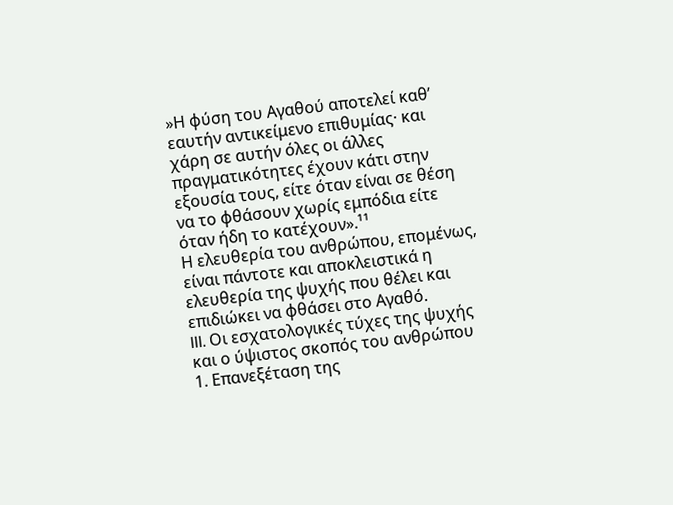»Η φύση του Αγαθού αποτελεί καθ’ εαυτήν αντικείμενο επιθυμίας· και χάρη σε αυτήν όλες οι άλλες πραγματικότητες έχουν κάτι στην εξουσία τους, είτε όταν είναι σε θέση να το φθάσουν χωρίς εμπόδια είτε όταν ήδη το κατέχουν».¹¹
Η ελευθερία του ανθρώπου, επομένως, είναι πάντοτε και αποκλειστικά η ελευθερία της ψυχής που θέλει και επιδιώκει να φθάσει στο Αγαθό.
III. Οι εσχατολογικές τύχες της ψυχής και ο ύψιστος σκοπός του ανθρώπου
1. Επανεξέταση της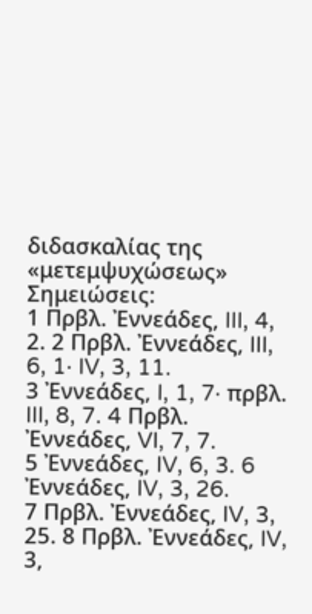διδασκαλίας της «μετεμψυχώσεως»
Σημειώσεις:
1 Πρβλ. Ἐννεάδες, III, 4, 2. 2 Πρβλ. Ἐννεάδες, III, 6, 1· IV, 3, 11.
3 Ἐννεάδες, I, 1, 7· πρβλ. III, 8, 7. 4 Πρβλ. Ἐννεάδες, VI, 7, 7.
5 Ἐννεάδες, IV, 6, 3. 6 Ἐννεάδες, IV, 3, 26.
7 Πρβλ. Ἐννεάδες, IV, 3, 25. 8 Πρβλ. Ἐννεάδες, IV, 3,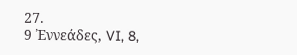27.
9 Ἐννεάδες, VI, 8,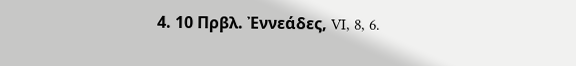4. 10 Πρβλ. Ἐννεάδες, VI, 8, 6.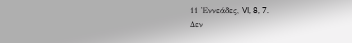11 Ἐννεάδες, VI, 8, 7.
Δεν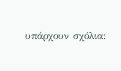υπάρχουν σχόλια: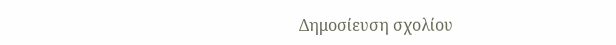Δημοσίευση σχολίου